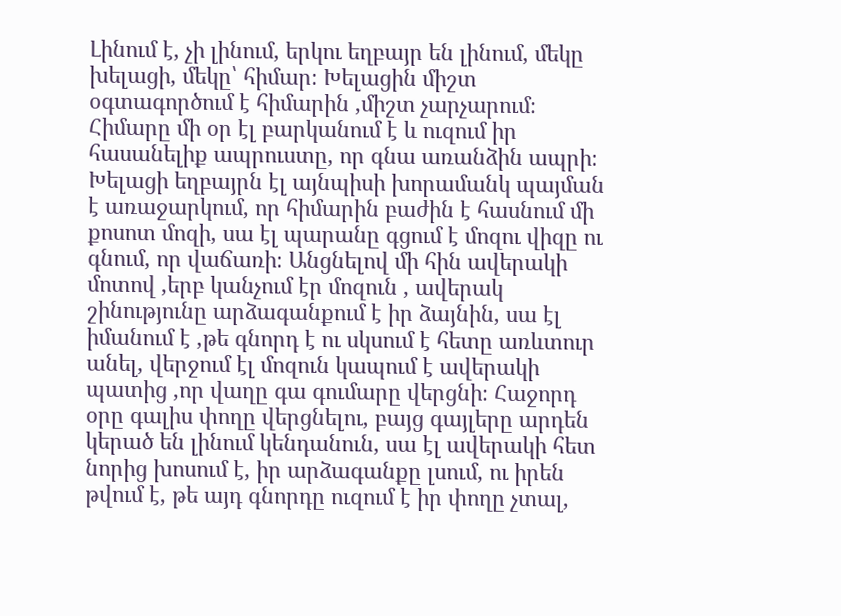Լինում է, չի լինում, երկու եղբայր են լինում, մեկը խելացի, մեկը՝ հիմար։ Խելացին միշտ օգտագործում է հիմարին ,միշտ չարչարում։ Հիմարը մի օր էլ բարկանում է և ուզում իր հասանելիք ապրուստը, որ գնա առանձին ապրի։ Խելացի եղբայրն էլ այնպիսի խորամանկ պայման է առաջարկում, որ հիմարին բաժին է հասնում մի քոսոտ մոզի, սա էլ պարանը գցում է մոզու վիզը ու գնում, որ վաճառի։ Անցնելով մի հին ավերակի մոտով ,երբ կանչում էր մոզուն , ավերակ շինությունը արձագանքում է իր ձայնին, սա էլ իմանում է ,թե գնորդ է ու սկսում է հետը առևտուր անել, վերջում էլ մոզուն կապում է ավերակի պատից ,որ վաղը գա գումարը վերցնի։ Հաջորդ օրը գալիս փողը վերցնելու, բայց գայլերը արդեն կերած են լինում կենդանուն, սա էլ ավերակի հետ նորից խոսում է, իր արձագանքը լսում, ու իրեն թվում է, թե այդ գնորդը ուզում է իր փողը չտալ,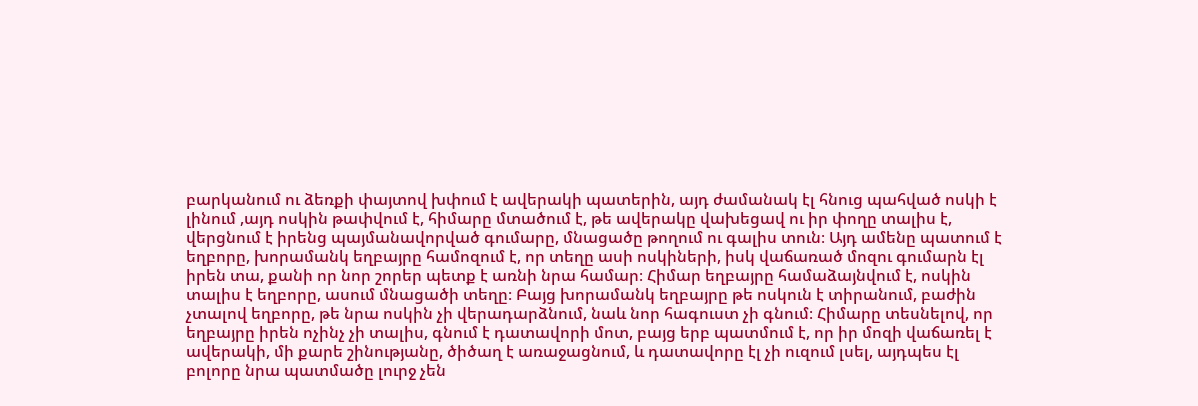բարկանում ու ձեռքի փայտով խփում է ավերակի պատերին, այդ ժամանակ էլ հնուց պահված ոսկի է լինում ,այդ ոսկին թափվում է, հիմարը մտածում է, թե ավերակը վախեցավ ու իր փողը տալիս է, վերցնում է իրենց պայմանավորված գումարը, մնացածը թողում ու գալիս տուն։ Այդ ամենը պատում է եղբորը, խորամանկ եղբայրը համոզում է, որ տեղը ասի ոսկիների, իսկ վաճառած մոզու գումարն էլ իրեն տա, քանի որ նոր շորեր պետք է առնի նրա համար։ Հիմար եղբայրը համաձայնվում է, ոսկին տալիս է եղբորը, ասում մնացածի տեղը։ Բայց խորամանկ եղբայրը թե ոսկուն է տիրանում, բաժին չտալով եղբորը, թե նրա ոսկին չի վերադարձնում, նաև նոր հագուստ չի գնում։ Հիմարը տեսնելով, որ եղբայրը իրեն ոչինչ չի տալիս, գնում է դատավորի մոտ, բայց երբ պատմում է, որ իր մոզի վաճառել է ավերակի, մի քարե շինությանը, ծիծաղ է առաջացնում, և դատավորը էլ չի ուզում լսել, այդպես էլ բոլորը նրա պատմածը լուրջ չեն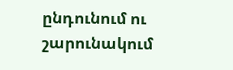ընդունում ու շարունակում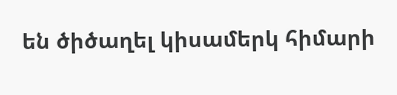են ծիծաղել կիսամերկ հիմարի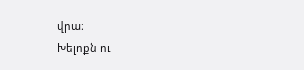վրա։
Խելոքն ու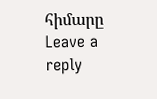հիմարը
Leave a reply